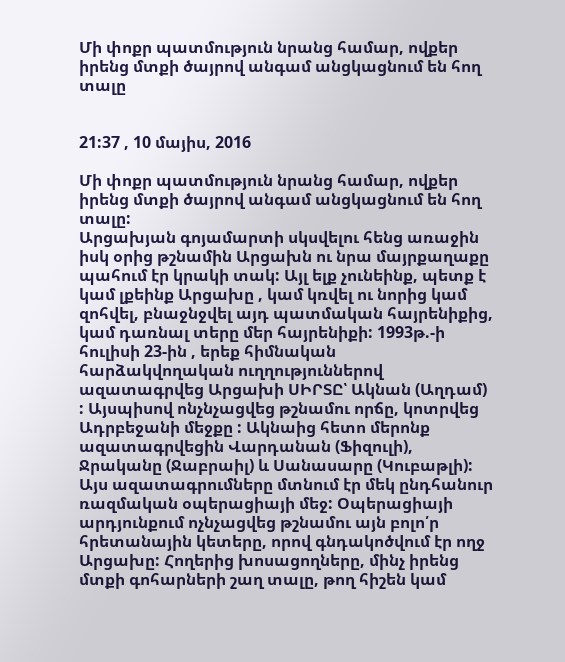Մի փոքր պատմություն նրանց համար, ովքեր իրենց մտքի ծայրով անգամ անցկացնում են հող տալը


21:37 , 10 մայիս, 2016

Մի փոքր պատմություն նրանց համար, ովքեր իրենց մտքի ծայրով անգամ անցկացնում են հող տալը:
Արցախյան գոյամարտի սկսվելու հենց առաջին իսկ օրից թշնամին Արցախն ու նրա մայրքաղաքը պահում էր կրակի տակ: Այլ ելք չունեինք, պետք է կամ լքեինք Արցախը , կամ կռվել ու նորից կամ զոհվել, բնաջնջվել այդ պատմական հայրենիքից, կամ դառնալ տերը մեր հայրենիքի: 1993թ.-ի հուլիսի 23-ին , երեք հիմնական հարձակվողական ուղղություններով ազատագրվեց Արցախի ՍԻՐՏԸ՝ Ակնան (Աղդամ) : Այսպիսով ոնչնչացվեց թշնամու որճը, կոտրվեց Ադրբեջանի մեջքը : Ակնաից հետո մերոնք ազատագրվեցին Վարդանան (Ֆիզուլի), Ջրականը (Ջաբրաիլ) և Սանասարը (Կուբաթլի): Այս ազատագրումները մտնում էր մեկ ընդհանուր ռազմական օպերացիայի մեջ: Օպերացիայի արդյունքում ոչնչացվեց թշնամու այն բոլո՛ր հրետանային կետերը, որով գնդակոծվում էր ողջ Արցախը: Հողերից խոսացողները, մինչ իրենց մտքի գոհարների շաղ տալը, թող հիշեն կամ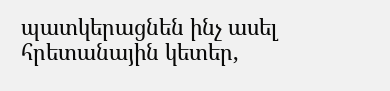պատկերացնեն ինչ ասել հրետանային կետեր,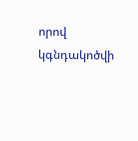որով կգնդակոծվի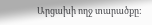Արցախի ողջ տարածքը: